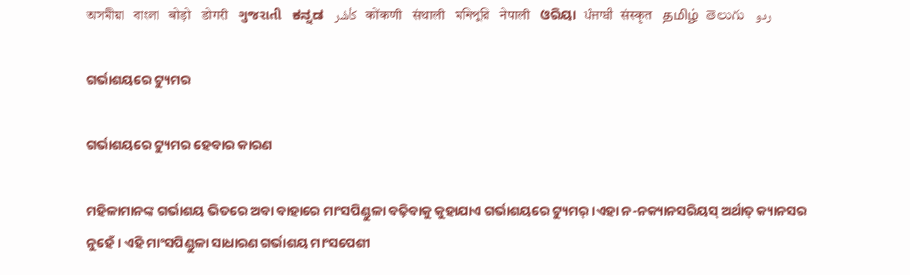অসমীয়া   বাংলা   बोड़ो   डोगरी   ગુજરાતી   ಕನ್ನಡ   كأشُر   कोंकणी   संथाली   মনিপুরি   नेपाली   ଓରିୟା   ਪੰਜਾਬੀ   संस्कृत   தமிழ்  తెలుగు   ردو

ଗର୍ଭାଶୟରେ ଟ୍ୟୁମର

ଗର୍ଭାଶୟରେ ଟ୍ୟୁମର ହେବାର କାରଣ

ମହିଳାମାନଙ୍କ ଗର୍ଭାଶୟ ଭିତରେ ଅବା ବାହାରେ ମାଂସପିଣ୍ଡୁଳା ବଢ଼ିବାକୁ କୁହାଯାଏ ଗର୍ଭାଶୟରେ ଟ୍ୟୁମର୍।ଏହା ନ-ନକ୍ୟାନସରିୟସ୍ ଅର୍ଥାତ୍ କ୍ୟାନସର ନୁହେଁ। ଏହି ମାଂସପିଣ୍ଡୁଳା ସାଧାରଣ ଗର୍ଭାଶୟ ମାଂସପେଶୀ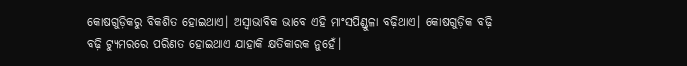କୋଷଗୁଡ଼ିକରୁ ବିକଶିତ ହୋଇଥାଏ। ଅସ୍ୱାଭାବିକ ଭାବେ ଏହି ମାଂସପିଣ୍ଡୁଳା ବଢ଼ିଥାଏ। କୋଷଗୁଡ଼ିକ ବଢ଼ି ବଢ଼ି ଟ୍ୟୁମରରେ ପରିଣତ ହୋଇଥାଏ ଯାହାକି କ୍ଷତିକାରକ ନୁହେଁ।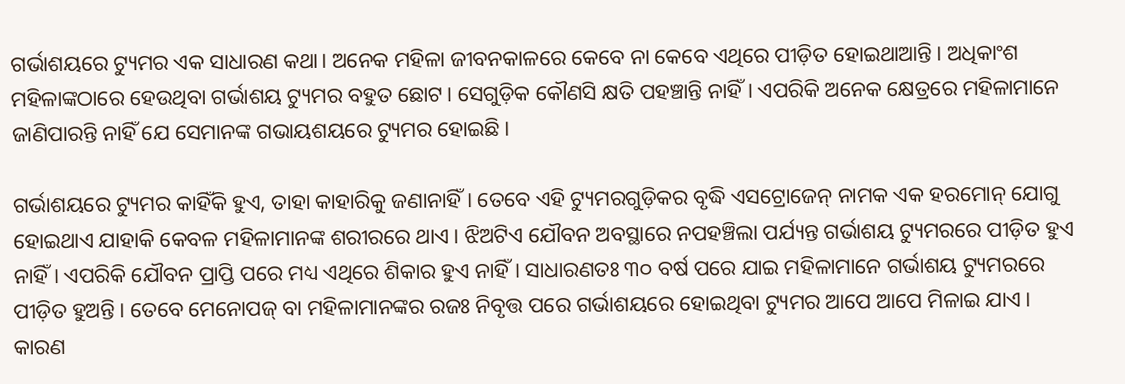ଗର୍ଭାଶୟରେ ଟ୍ୟୁମର ଏକ ସାଧାରଣ କଥା। ଅନେକ ମହିଳା ଜୀବନକାଳରେ କେବେ ନା କେବେ ଏଥିରେ ପୀଡ଼ିତ ହୋଇଥାଆନ୍ତି। ଅଧିକାଂଶ ମହିଳାଙ୍କଠାରେ ହେଉଥିବା ଗର୍ଭାଶୟ ଟ୍ୟୁମର ବହୁତ ଛୋଟ। ସେଗୁଡ଼ିକ କୌଣସି କ୍ଷତି ପହଞ୍ଚାନ୍ତି ନାହିଁ। ଏପରିକି ଅନେକ କ୍ଷେତ୍ରରେ ମହିଳାମାନେ ଜାଣିପାରନ୍ତି ନାହିଁ ଯେ ସେମାନଙ୍କ ଗଭାୟଶୟରେ ଟ୍ୟୁମର ହୋଇଛି।

ଗର୍ଭାଶୟରେ ଟ୍ୟୁମର କାହିଁକି ହୁଏ, ତାହା କାହାରିକୁ ଜଣାନାହିଁ। ତେବେ ଏହି ଟ୍ୟୁମରଗୁଡ଼ିକର ବୃଦ୍ଧି ଏସଟ୍ରୋଜେନ୍ ନାମକ ଏକ ହରମୋନ୍ ଯୋଗୁ ହୋଇଥାଏ ଯାହାକି କେବଳ ମହିଳାମାନଙ୍କ ଶରୀରରେ ଥାଏ। ଝିଅଟିଏ ଯୌବନ ଅବସ୍ଥାରେ ନପହଞ୍ଚିଲା ପର୍ଯ୍ୟନ୍ତ ଗର୍ଭାଶୟ ଟ୍ୟୁମରରେ ପୀଡ଼ିତ ହୁଏ ନାହିଁ। ଏପରିକି ଯୌବନ ପ୍ରାପ୍ତି ପରେ ମଧ୍ୟ ଏଥିରେ ଶିକାର ହୁଏ ନାହିଁ। ସାଧାରଣତଃ ୩୦ ବର୍ଷ ପରେ ଯାଇ ମହିଳାମାନେ ଗର୍ଭାଶୟ ଟ୍ୟୁମରରେ ପୀଡ଼ିତ ହୁଅନ୍ତି। ତେବେ ମେନୋପଜ୍ ବା ମହିଳାମାନଙ୍କର ରଜଃ ନିବୃତ୍ତ ପରେ ଗର୍ଭାଶୟରେ ହୋଇଥିବା ଟ୍ୟୁମର ଆପେ ଆପେ ମିଳାଇ ଯାଏ। କାରଣ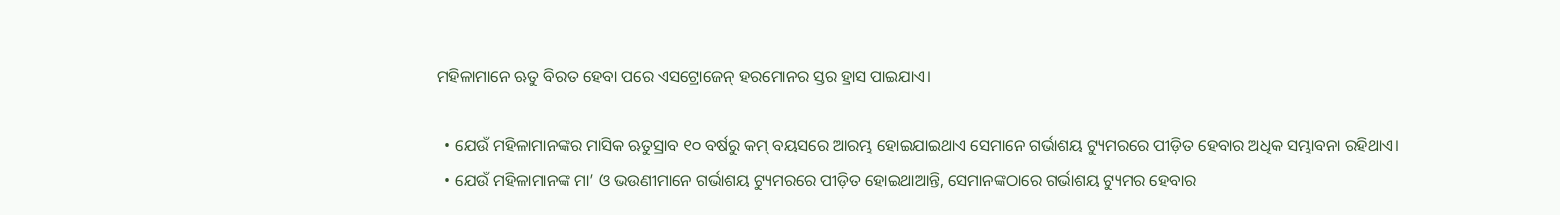ମହିଳାମାନେ ଋତୁ ବିରତ ହେବା ପରେ ଏସଟ୍ରୋଜେନ୍ ହରମୋନର ସ୍ତର ହ୍ରାସ ପାଇଯାଏ।

  • ଯେଉଁ ମହିଳାମାନଙ୍କର ମାସିକ ଋତୁସ୍ରାବ ୧୦ ବର୍ଷରୁ କମ୍ ବୟସରେ ଆରମ୍ଭ ହୋଇଯାଇଥାଏ ସେମାନେ ଗର୍ଭାଶୟ ଟ୍ୟୁମରରେ ପୀଡ଼ିତ ହେବାର ଅଧିକ ସମ୍ଭାବନା ରହିଥାଏ।
  • ଯେଉଁ ମହିଳାମାନଙ୍କ ମା’ ଓ ଭଉଣୀମାନେ ଗର୍ଭାଶୟ ଟ୍ୟୁମରରେ ପୀଡ଼ିତ ହୋଇଥାଆନ୍ତି, ସେମାନଙ୍କଠାରେ ଗର୍ଭାଶୟ ଟ୍ୟୁମର ହେବାର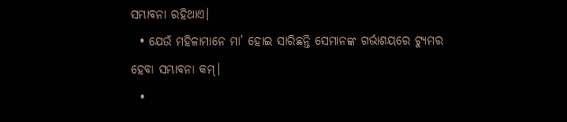ସମ୍ଭାବନା ରହିଥାଏ।
  • ଯେଉଁ ମହିଳାମାନେ ମା’ ହୋଇ ସାରିଛନ୍ତି ସେମାନଙ୍କ ଗର୍ଭାଶୟରେ ଟ୍ୟୁମର ହେବା ସମ୍ଭାବନା କମ୍।
  •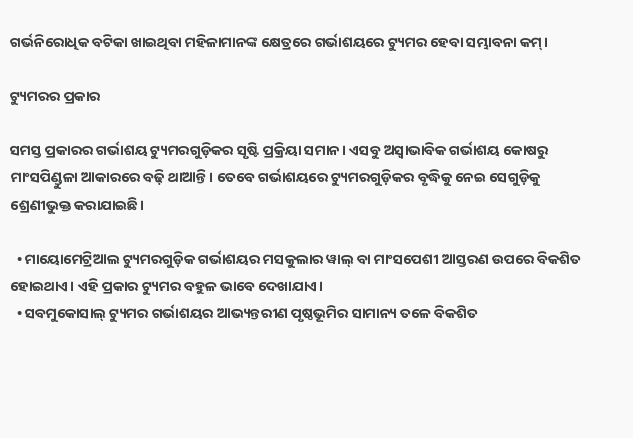ଗର୍ଭନିରୋଧିକ ବଟିକା ଖାଇଥିବା ମହିଳାମାନଙ୍କ କ୍ଷେତ୍ରରେ ଗର୍ଭାଶୟରେ ଟ୍ୟୁମର ହେବା ସମ୍ଭାବନା କମ୍।

ଟ୍ୟୁମରର ପ୍ରକାର

ସମସ୍ତ ପ୍ରକାରର ଗର୍ଭାଶୟ ଟ୍ୟୁମରଗୁଡ଼ିକର ସୃଷ୍ଟି ପ୍ରକ୍ରିୟା ସମାନ। ଏସବୁ ଅସ୍ୱାଭାବିକ ଗର୍ଭାଶୟ କୋଷରୁ ମାଂସପିଣ୍ଡୁଳା ଆକାରରେ ବଢ଼ି ଥାଆନ୍ତି। ତେବେ ଗର୍ଭାଶୟରେ ଟ୍ୟୁମରଗୁଡ଼ିକର ବୃଦ୍ଧିକୁ ନେଇ ସେଗୁଡ଼ିକୁ ଶ୍ରେଣୀଭୁକ୍ତ କରାଯାଇଛି।

  • ମାୟୋମେଟ୍ରିଆଲ ଟ୍ୟୁମରଗୁଡ଼ିକ ଗର୍ଭାଶୟର ମସକୁଲାର ୱାଲ୍ ବା ମାଂସପେଶୀ ଆସ୍ତରଣ ଉପରେ ବିକଶିତ ହୋଇଥାଏ। ଏହି ପ୍ରକାର ଟ୍ୟୁମର ବହୁଳ ଭାବେ ଦେଖାଯାଏ।
  • ସବମୁକୋସାଲ୍ ଟ୍ୟୁମର ଗର୍ଭାଶୟର ଆଭ୍ୟନ୍ତରୀଣ ପୃଷ୍ଠଭୂମିର ସାମାନ୍ୟ ତଳେ ବିକଶିତ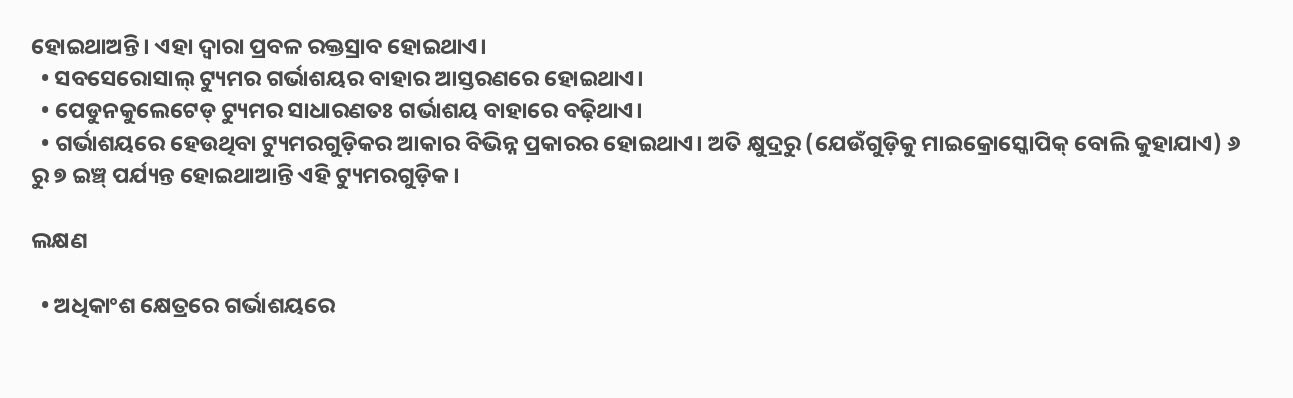ହୋଇଥାଅନ୍ତି। ଏହା ଦ୍ୱାରା ପ୍ରବଳ ରକ୍ତସ୍ରାବ ହୋଇଥାଏ।
  • ସବସେରୋସାଲ୍ ଟ୍ୟୁମର ଗର୍ଭାଶୟର ବାହାର ଆସ୍ତରଣରେ ହୋଇଥାଏ।
  • ପେଡୁନକୁଲେଟେଡ୍ ଟ୍ୟୁମର ସାଧାରଣତଃ ଗର୍ଭାଶୟ ବାହାରେ ବଢ଼ିଥାଏ।
  • ଗର୍ଭାଶୟରେ ହେଉଥିବା ଟ୍ୟୁମରଗୁଡ଼ିକର ଆକାର ବିଭିନ୍ନ ପ୍ରକାରର ହୋଇଥାଏ। ଅତି କ୍ଷୁଦ୍ରରୁ (ଯେଉଁଗୁଡ଼ିକୁ ମାଇକ୍ରୋସ୍କୋପିକ୍ ବୋଲି କୁହାଯାଏ) ୬ ରୁ ୭ ଇଞ୍ଚ୍ ପର୍ଯ୍ୟନ୍ତ ହୋଇଥାଆନ୍ତି ଏହି ଟ୍ୟୁମରଗୁଡ଼ିକ।

ଲକ୍ଷଣ

  • ଅଧିକାଂଶ କ୍ଷେତ୍ରରେ ଗର୍ଭାଶୟରେ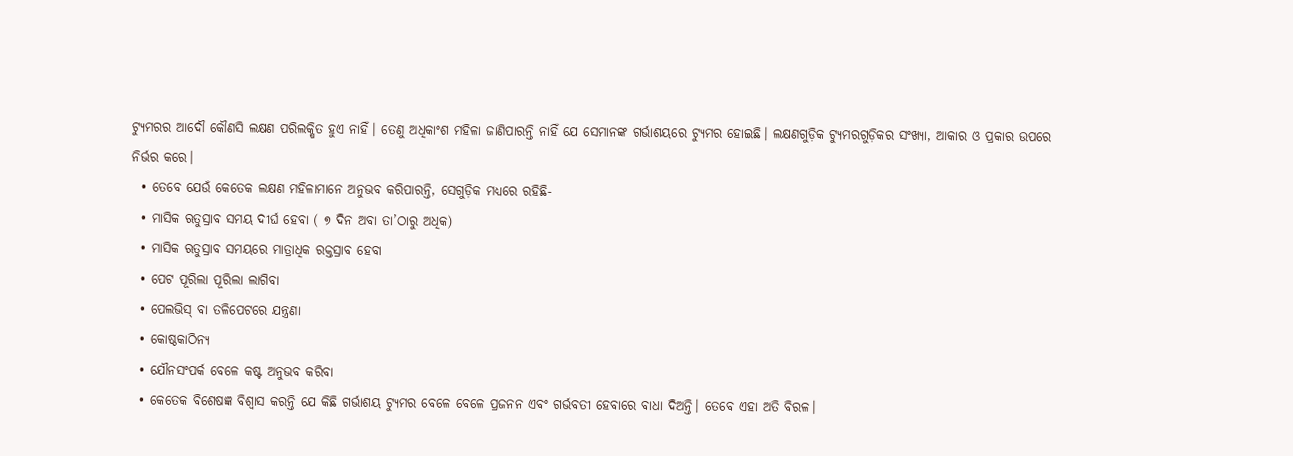ଟ୍ୟୁମରର ଆଦୌ କୌଣସି ଲକ୍ଷଣ ପରିଲକ୍ଷିତ ହୁଏ ନାହିଁ। ତେଣୁ ଅଧିକାଂଶ ମହିଳା ଜାଣିପାରନ୍ତି ନାହିଁ ଯେ ସେମାନଙ୍କ ଗର୍ଭାଶୟରେ ଟ୍ୟୁମର ହୋଇଛି। ଲକ୍ଷଣଗୁଡ଼ିକ ଟ୍ୟୁମରଗୁଡ଼ିକର ସଂଖ୍ୟା, ଆକାର ଓ ପ୍ରକାର ଉପରେ ନିର୍ଭର କରେ।
  • ତେବେ ଯେଉଁ କେତେକ ଲକ୍ଷଣ ମହିଳାମାନେ ଅନୁଭବ କରିପାରନ୍ତି, ସେଗୁଡ଼ିକ ମଧ୍ୟରେ ରହିଛି-
  • ମାସିକ ଋତୁସ୍ରାବ ସମୟ ଦୀର୍ଘ ହେବା ( ୭ ଦିନ ଅବା ତା’ଠାରୁ ଅଧିକ)
  • ମାସିକ ଋତୁସ୍ରାବ ସମୟରେ ମାତ୍ରାଧିକ ରକ୍ତସ୍ରାବ ହେବା
  • ପେଟ ପୂରିଲା ପୂରିଲା ଲାଗିବା
  • ପେଲଭିସ୍ ବା ତଳିପେଟରେ ଯନ୍ତ୍ରଣା
  • କୋଷ୍ଠକାଠିନ୍ୟ
  • ଯୌନସଂପର୍କ ବେଳେ କଷ୍ଟ ଅନୁଭବ କରିବା
  • କେତେକ ବିଶେଷଜ୍ଞ ବିଶ୍ୱାସ କରନ୍ତି ଯେ କିଛି ଗର୍ଭାଶୟ ଟ୍ୟୁମର ବେଳେ ବେଳେ ପ୍ରଜନନ ଏବଂ ଗର୍ଭବତୀ ହେବାରେ ବାଧା ଦିଅନ୍ତି। ତେବେ ଏହା ଅତି ବିରଳ।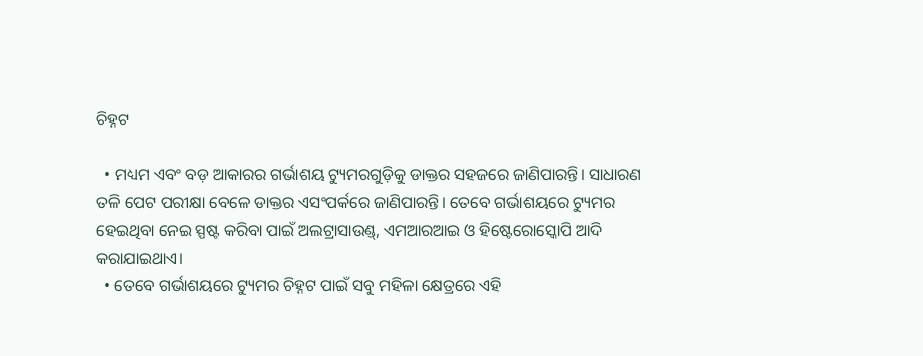ଚିହ୍ନଟ

  • ମଧ୍ୟମ ଏବଂ ବଡ଼ ଆକାରର ଗର୍ଭାଶୟ ଟ୍ୟୁମରଗୁଡ଼ିକୁ ଡାକ୍ତର ସହଜରେ ଜାଣିପାରନ୍ତି। ସାଧାରଣ ତଳି ପେଟ ପରୀକ୍ଷା ବେଳେ ଡାକ୍ତର ଏସଂପର୍କରେ ଜାଣିପାରନ୍ତି। ତେବେ ଗର୍ଭାଶୟରେ ଟ୍ୟୁମର ହେଇଥିବା ନେଇ ସ୍ପଷ୍ଟ କରିବା ପାଇଁ ଅଲଟ୍ରାସାଉଣ୍ଡ୍, ଏମଆରଆଇ ଓ ହିଷ୍ଟେରୋସ୍କୋପି ଆଦି କରାଯାଇଥାଏ।
  • ତେବେ ଗର୍ଭାଶୟରେ ଟ୍ୟୁମର ଚିହ୍ନଟ ପାଇଁ ସବୁ ମହିଳା କ୍ଷେତ୍ରରେ ଏହି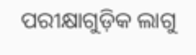ପରୀକ୍ଷାଗୁଡ଼ିକ ଲାଗୁ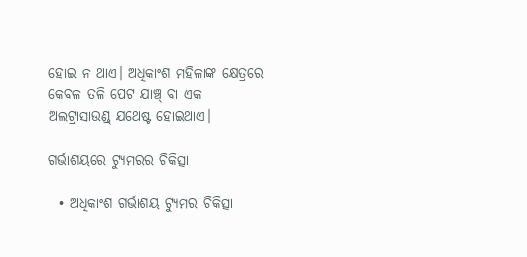ହୋଇ ନ ଥାଏ। ଅଧିକାଂଶ ମହିଳାଙ୍କ କ୍ଷେତ୍ରରେ କେବଳ ତଳି ପେଟ ଯାଞ୍ଚ୍ ବା ଏକ ଅଲଟ୍ରାସାଉଣ୍ଡ୍ ଯଥେଷ୍ଟ ହୋଇଥାଏ।

ଗର୍ଭାଶୟରେ ଟ୍ୟୁମରର ଚିକିତ୍ସା

  • ଅଧିକାଂଶ ଗର୍ଭାଶୟ ଟ୍ୟୁମର ଚିକିତ୍ସା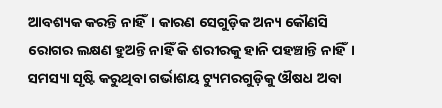ଆବଶ୍ୟକ କରନ୍ତି ନାହିଁ। କାରଣ ସେଗୁଡ଼ିକ ଅନ୍ୟ କୌଣସି ରୋଗର ଲକ୍ଷଣ ହୁଅନ୍ତି ନାହିଁ କି ଶରୀରକୁ ହାନି ପହଞ୍ଚାନ୍ତି ନାହିଁ। ସମସ୍ୟା ସୃଷ୍ଟି କରୁଥିବା ଗର୍ଭାଶୟ ଟ୍ୟୁମରଗୁଡ଼ିକୁ ଔଷଧ ଅବା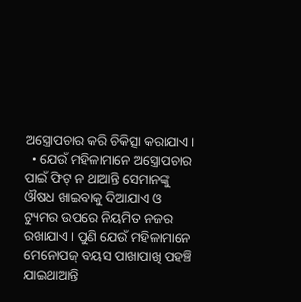ଅସ୍ତ୍ରୋପଚାର କରି ଚିକିତ୍ସା କରାଯାଏ।
  • ଯେଉଁ ମହିଳାମାନେ ଅସ୍ତ୍ରୋପଚାର ପାଇଁ ଫିଟ୍ ନ ଥାଆନ୍ତି ସେମାନଙ୍କୁ ଔଷଧ ଖାଇବାକୁ ଦିଆଯାଏ ଓ ଟ୍ୟୁମର ଉପରେ ନିୟମିତ ନଜର ରଖାଯାଏ। ପୁଣି ଯେଉଁ ମହିଳାମାନେ ମେନୋପଜ୍ ବୟସ ପାଖାପାଖି ପହଞ୍ଚି ଯାଇଥାଆନ୍ତି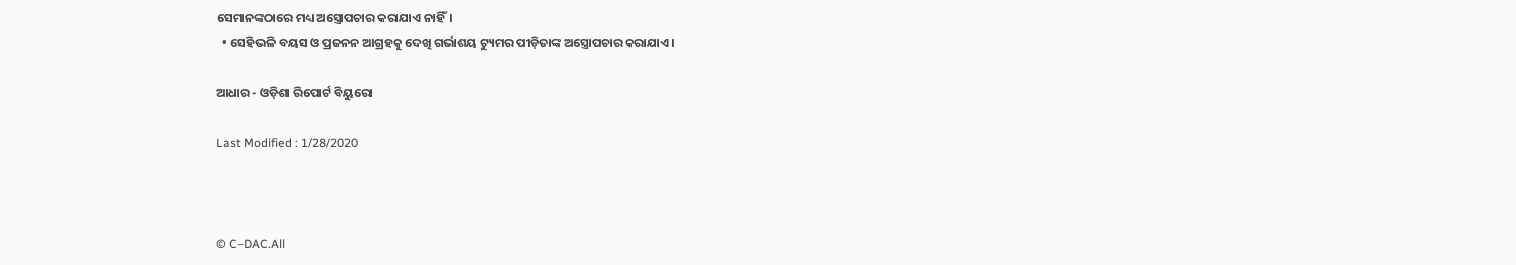ସେମାନଙ୍କଠାରେ ମଧ୍ୟ ଅସ୍ତ୍ରୋପଚାର କରାଯାଏ ନାହିଁ।
  • ସେହିଭଳି ବୟସ ଓ ପ୍ରଜନନ ଆଗ୍ରହକୁ ଦେଖି ଗର୍ଭାଶୟ ଟ୍ୟୁମର ପୀଡ଼ିତାଙ୍କ ଅସ୍ତ୍ରୋପଚାର କରାଯାଏ।

ଆଧାର - ଓଡ଼ିଶା ରିପୋର୍ଟ ବିୟୁରୋ

Last Modified : 1/28/2020



© C–DAC.All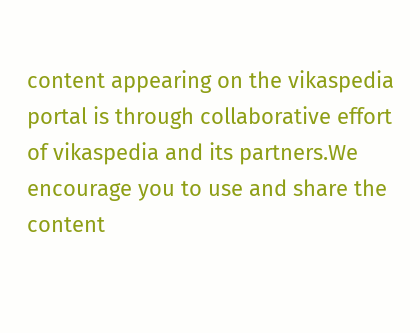content appearing on the vikaspedia portal is through collaborative effort of vikaspedia and its partners.We encourage you to use and share the content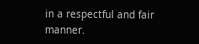in a respectful and fair manner.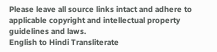Please leave all source links intact and adhere to applicable copyright and intellectual property guidelines and laws.
English to Hindi Transliterate